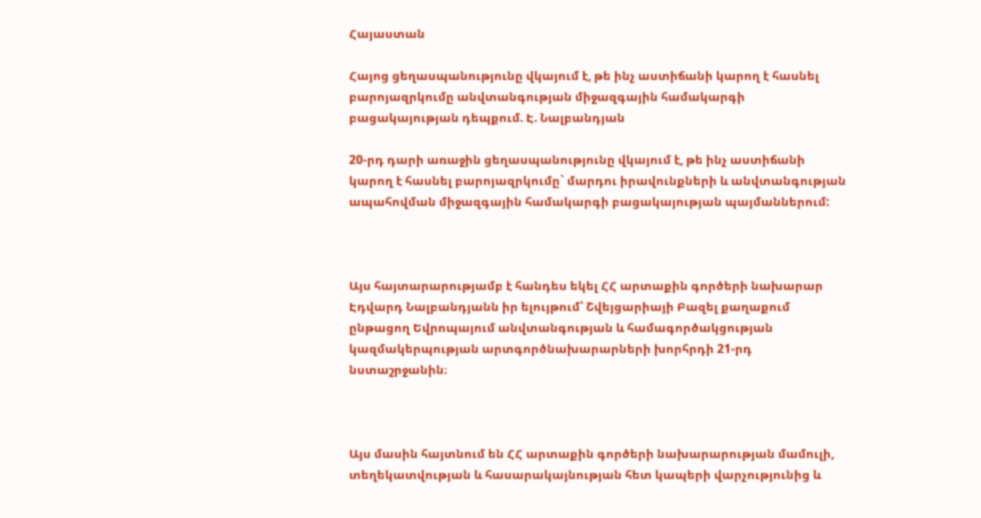Հայաստան

Հայոց ցեղասպանությունը վկայում է, թե ինչ աստիճանի կարող է հասնել բարոյազրկումը անվտանգության միջազգային համակարգի բացակայության դեպքում. Է. Նալբանդյան

20-րդ դարի առաջին ցեղասպանությունը վկայում է, թե ինչ աստիճանի կարող է հասնել բարոյազրկումը` մարդու իրավունքների և անվտանգության ապահովման միջազգային համակարգի բացակայության պայմաններում:



Այս հայտարարությամբ է հանդես եկել ՀՀ արտաքին գործերի նախարար Էդվարդ Նալբանդյանն իր ելույթում՝ Շվեյցարիայի Բազել քաղաքում ընթացող Եվրոպայում անվտանգության և համագործակցության կազմակերպության արտգործնախարարների խորհրդի 21-րդ նստաշրջանին։



Այս մասին հայտնում են ՀՀ արտաքին գործերի նախարարության մամուլի, տեղեկատվության և հասարակայնության հետ կապերի վարչությունից և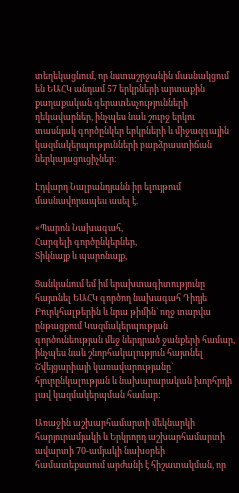տեղեկացնում, որ նստաշրջանին մասնակցում են ԵԱՀԿ անդամ 57 երկրների արտաքին քաղաքական գերատեսչությունների ղեկավարներ, ինչպես նաև շուրջ երկու տասնյակ գործընկեր երկրների և միջազգային կազմակերպությունների բարձրաստիճան ներկայացուցիչներ։

Էդվարդ Նալբանդյանն իր ելույթում մասնավորապես ասել է.

«Պարոն Նախագահ,
Հարգելի գործընկերներ,
Տիկնայք և պարոնայք,

Ցանկանում եմ իմ երախտագիտությունը հայտնել ԵԱՀԿ գործող նախագահ Դիդյե Բուրկհալթերին և նրա թիմին` ողջ տարվա ընթացքում Կազմակերպության գործունեության մեջ ներդրած ջանքերի համար, ինչպես նաև շնորհակալություն հայտնել Շվեյցարիայի կառավարությանը` հյուրընկալության և նախարարական խորհրդի լավ կազմակերպման համար:

Առաջին աշխարհամարտի մեկնարկի հարյուրամյակի և Երկրորդ աշխարհամարտի ավարտի 70-ամյակի նախօրեի համատեքստում արժանի է հիշատակման, որ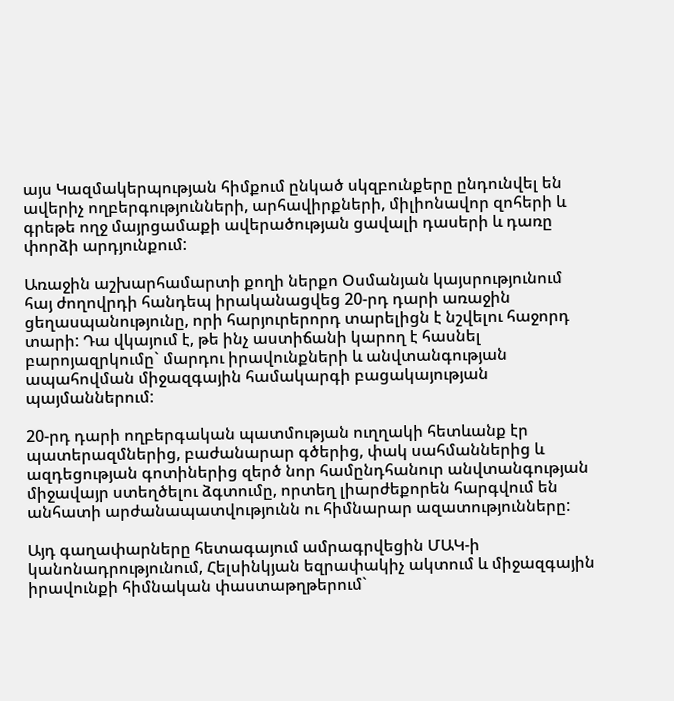այս Կազմակերպության հիմքում ընկած սկզբունքերը ընդունվել են ավերիչ ողբերգությունների, արհավիրքների, միլիոնավոր զոհերի և գրեթե ողջ մայրցամաքի ավերածության ցավալի դասերի և դառը փորձի արդյունքում:

Առաջին աշխարհամարտի քողի ներքո Օսմանյան կայսրությունում հայ ժողովրդի հանդեպ իրականացվեց 20-րդ դարի առաջին ցեղասպանությունը, որի հարյուրերորդ տարելիցն է նշվելու հաջորդ տարի: Դա վկայում է, թե ինչ աստիճանի կարող է հասնել բարոյազրկումը` մարդու իրավունքների և անվտանգության ապահովման միջազգային համակարգի բացակայության պայմաններում:

20-րդ դարի ողբերգական պատմության ուղղակի հետևանք էր պատերազմներից, բաժանարար գծերից, փակ սահմաններից և ազդեցության գոտիներից զերծ նոր համընդհանուր անվտանգության միջավայր ստեղծելու ձգտումը, որտեղ լիարժեքորեն հարգվում են անհատի արժանապատվությունն ու հիմնարար ազատությունները:

Այդ գաղափարները հետագայում ամրագրվեցին ՄԱԿ-ի կանոնադրությունում, Հելսինկյան եզրափակիչ ակտում և միջազգային իրավունքի հիմնական փաստաթղթերում`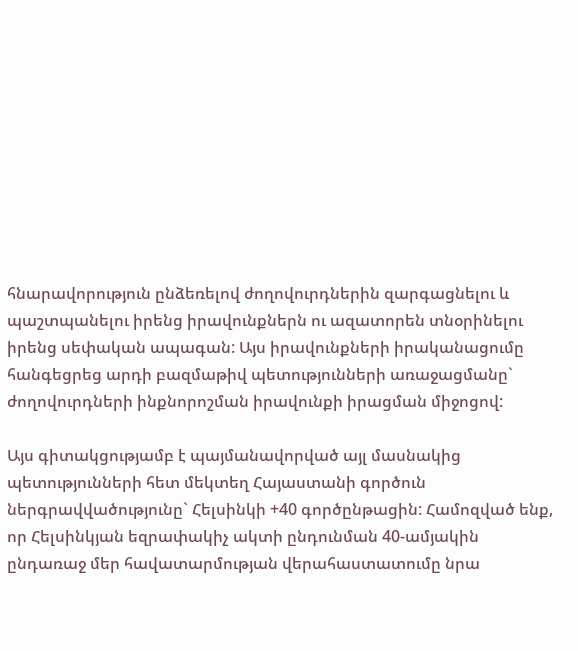հնարավորություն ընձեռելով ժողովուրդներին զարգացնելու և պաշտպանելու իրենց իրավունքներն ու ազատորեն տնօրինելու իրենց սեփական ապագան: Այս իրավունքների իրականացումը հանգեցրեց արդի բազմաթիվ պետությունների առաջացմանը` ժողովուրդների ինքնորոշման իրավունքի իրացման միջոցով:

Այս գիտակցությամբ է պայմանավորված այլ մասնակից պետությունների հետ մեկտեղ Հայաստանի գործուն ներգրավվածությունը` Հելսինկի +40 գործընթացին: Համոզված ենք, որ Հելսինկյան եզրափակիչ ակտի ընդունման 40-ամյակին ընդառաջ մեր հավատարմության վերահաստատումը նրա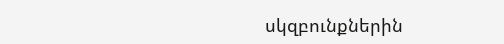սկզբունքներին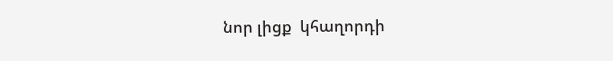նոր լիցք  կհաղորդի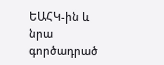ԵԱՀԿ-ին և նրա գործադրած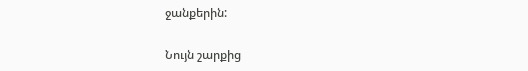ջանքերին:

Նույն շարքից